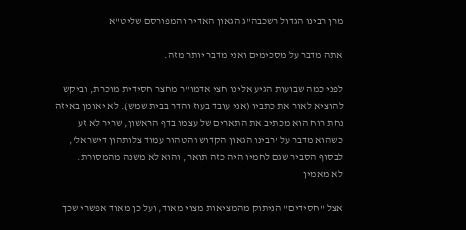מרן רבינו הגדול רשכבה"ג הגאון האדיר והמפורסם שליט"א

אתה מדבר על מסכימים ואני מדבר יותר מזה.

לפני כמה שבועות הגיע אלינו חצי אדמו"ר מחצר חסידית מוכרת, וביקש להוציא לאור את כתביו (אני עובד בעוז והדר בבית שמש). לא יאומן באיזה נחת רוח הוא מכתיב את התארים של עצמו בדף הראשון, שריר לא זע כשהוא מדבר על 'רבינו הגאון הקדוש והטהור עמוד צלותהון דישראל', לבסוף הסביר שגם לחמיו היה כזה תואר, והוא לא משנה מהמסורת.
לא מאמין

אצל "חסידים" הניתוק מהמציאות מצוי מאוד, ועל כן מאוד אפשרי שכך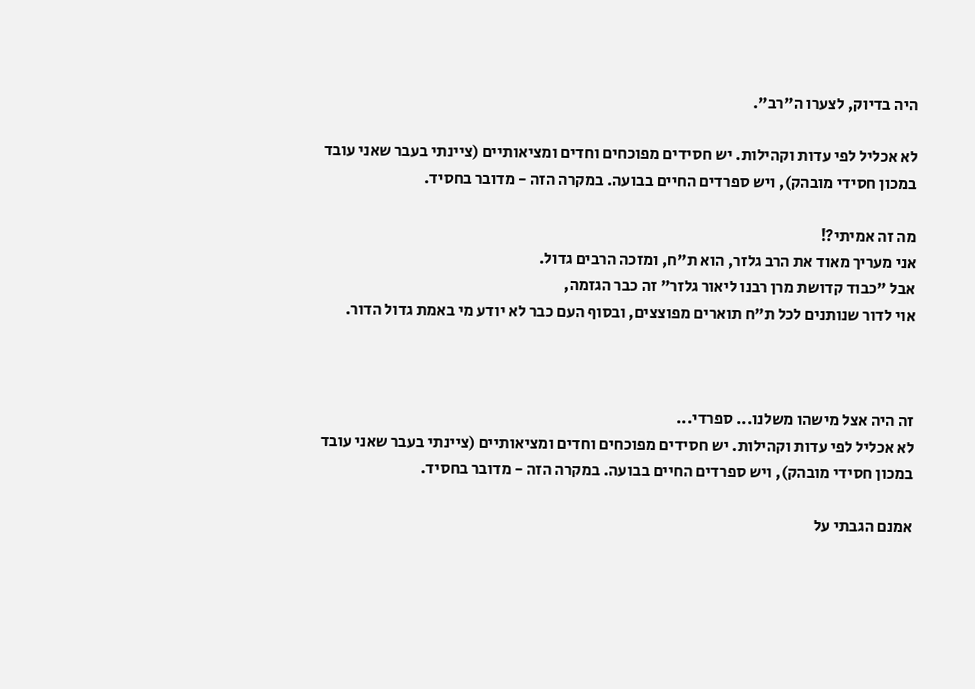היה בדיוק, לצערו ה"רב".

לא אכליל לפי עדות וקהילות. יש חסידים מפוכחים וחדים ומציאותיים (ציינתי בעבר שאני עובד במכון חסידי מובהק), ויש ספרדים החיים בבועה. במקרה הזה - מדובר בחסיד.

מה זה אמיתי?!
אני מעריך מאוד את הרב גלזר, הוא ת"ח, ומזכה הרבים גדול.
אבל "כבוד קדושת מרן רבנו ליאור גלזר" זה כבר הגזמה,
אוי לדור שנותנים לכל ת"ח תוארים מפוצצים, ובסוף העם כבר לא יודע מי באמת גדול הדור.



זה היה אצל מישהו משלנו... ספרדי...
לא אכליל לפי עדות וקהילות. יש חסידים מפוכחים וחדים ומציאותיים (ציינתי בעבר שאני עובד במכון חסידי מובהק), ויש ספרדים החיים בבועה. במקרה הזה - מדובר בחסיד.

אמנם הגבתי על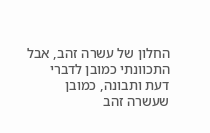החלון של עשרה זהב, אבל התכוונתי כמובן לדברי דעת ותבונה, כמובן שעשרה זהב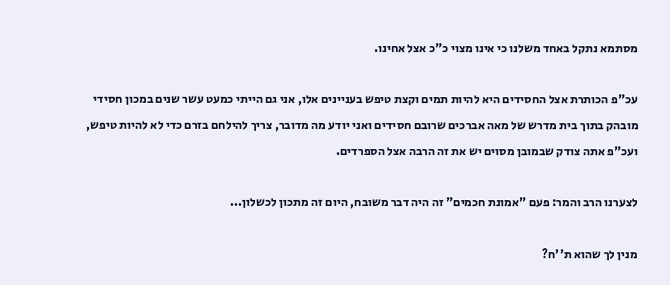מסתמא נתקל באחד משלנו כי אינו מצוי כ"כ אצל אחינו.

עכ"פ הכותרת אצל החסידים היא להיות תמים וקצת טיפש בעניינים אלו, אני גם הייתי כמעט עשר שנים במכון חסידי מובהק בתוך בית מדרש של מאה אברכים שרובם חסידים ואני יודע מה מדובר, צריך להילחם בזרם כדי לא להיות טיפש, ועכ"פ אתה צודק שבמובן מסוים יש את זה הרבה אצל הספרדים.

לצערנו הרב והמר: פעם "אמונת חכמים" זה היה דבר משובח, היום זה מתכון לכשלון...

מנין לך שהוא ת''ח?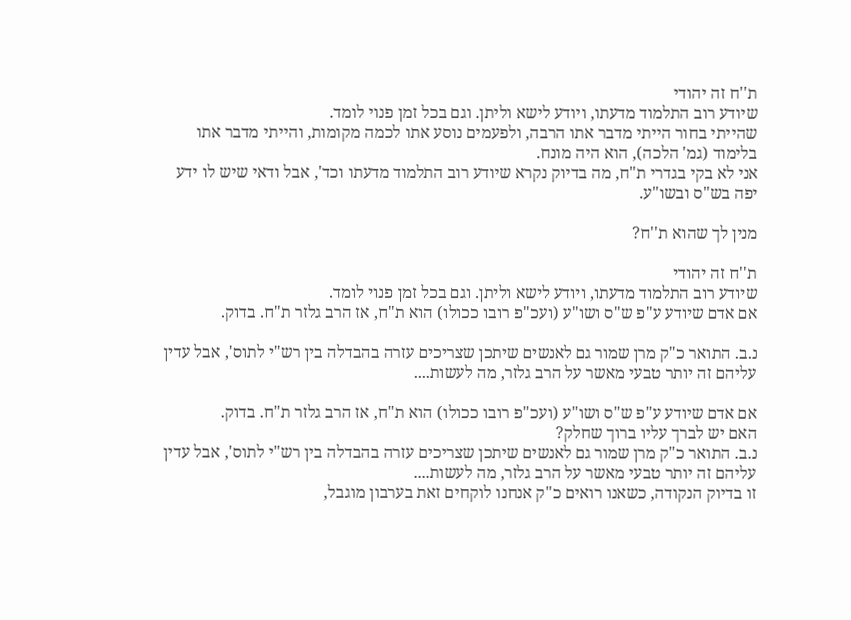ת''ח זה יהודי
שיודע רוב התלמוד מדעתו, ויודע לישא וליתן. וגם בכל זמן פנוי לומד.
שהייתי בחור הייתי מדבר אתו הרבה, ולפעמים נוסע אתו לכמה מקומות, והייתי מדבר אתו בלימוד (גמ' הלכה), הוא היה מונח.
אני לא בקי בגדרי ת"ח, מה בדיוק נקרא שיודע רוב התלמוד מדעתו וכד', אבל ודאי שיש לו ידע יפה בש"ס ובשו"ע.

מנין לך שהוא ת''ח?

ת''ח זה יהודי
שיודע רוב התלמוד מדעתו, ויודע לישא וליתן. וגם בכל זמן פנוי לומד.
אם אדם שיודע ע"פ ש"ס ושו"ע (ועכ"פ רובו ככולו) הוא ת"ח, אז הרב גלזר ת"ח. בדוק.

נ.ב. התואר כ"ק מרן שמור גם לאנשים שיתכן שצריכים עזרה בהבדלה בין רש"י לתוס', אבל עדין עליהם זה יותר טבעי מאשר על הרב גלזר, מה לעשות....

אם אדם שיודע ע"פ ש"ס ושו"ע (ועכ"פ רובו ככולו) הוא ת"ח, אז הרב גלזר ת"ח. בדוק.
האם יש לברך עליו ברוך שחלק?
נ.ב. התואר כ"ק מרן שמור גם לאנשים שיתכן שצריכים עזרה בהבדלה בין רש"י לתוס', אבל עדין עליהם זה יותר טבעי מאשר על הרב גלזר, מה לעשות....
זו בדיוק הנקודה, כשאנו רואים כ"ק אנחנו לוקחים זאת בערבון מוגבל,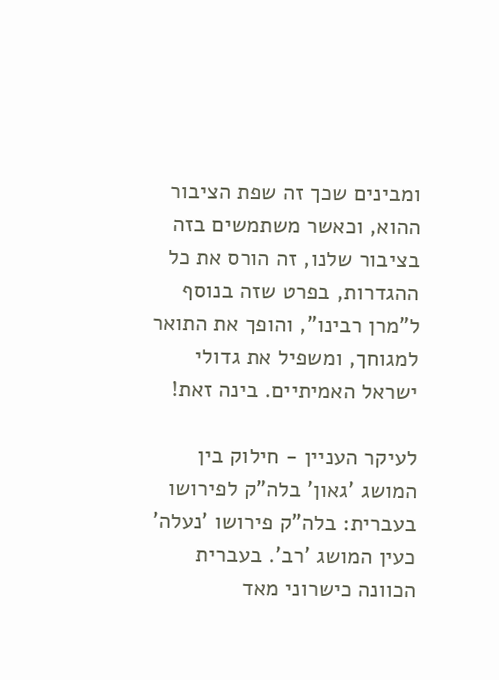ומבינים שכך זה שפת הציבור ההוא, וכאשר משתמשים בזה בציבור שלנו, זה הורס את כל ההגדרות, בפרט שזה בנוסף ל"מרן רבינו", והופך את התואר למגוחך, ומשפיל את גדולי ישראל האמיתיים. בינה זאת!

לעיקר העניין - חילוק בין המושג 'גאון' בלה"ק לפירושו בעברית: בלה"ק פירושו 'נעלה' כעין המושג 'רב'. בעברית הכוונה כישרוני מאד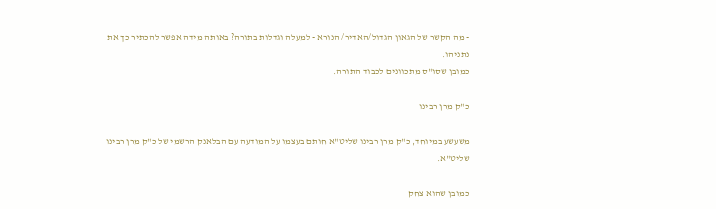- מה הקשר של הגאון הגדול/האדיר/ הנורא - למעלה וגדלות בתורה? באותה מידה אפשר להכתיר כך את נתניהו.
כמובן שסו"ס מתכוונים לכבוד התורה.

כ"ק מרן רבינו

משעשע במיוחד, כ"ק מרן רבינו שליט"א חותם בעצמו על המודעה עם הבלאנק הרשמי של כ"ק מרן רבינו שליט"א.

כמובן שהוא צחק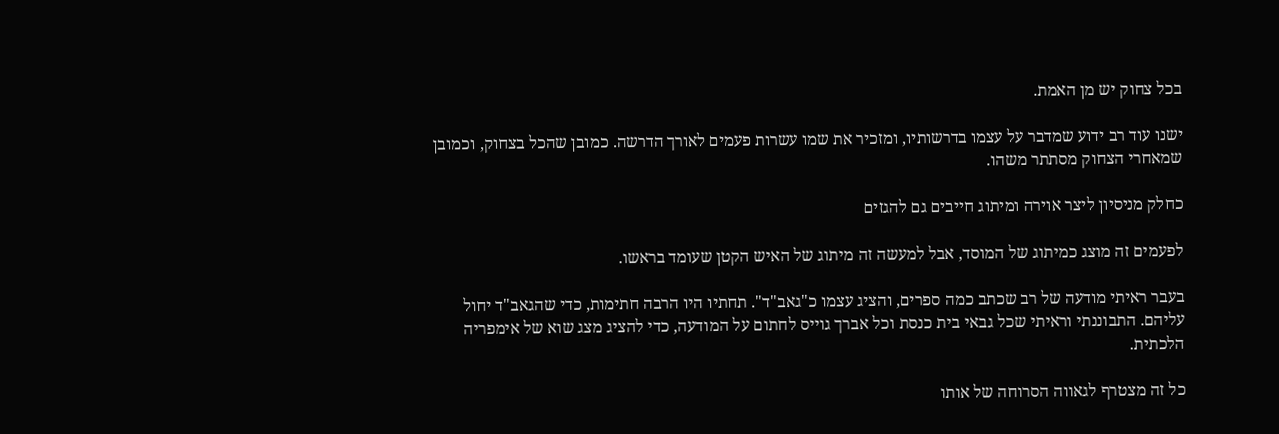בכל צחוק יש מן האמת.

ישנו עוד רב ידוע שמדבר על עצמו בדרשותיו, ומזכיר את שמו עשרות פעמים לאורך הדרשה. כמובן שהכל בצחוק, וכמובן שמאחרי הצחוק מסתתר משהו.

כחלק מניסיון ליצר אוירה ומיתוג חייבים גם להגזים

לפעמים זה מוצג כמיתוג של המוסד, אבל למעשה זה מיתוג של האיש הקטן שעומד בראשו.

בעבר ראיתי מודעה של רב שכתב כמה ספרים, והציג עצמו כ"גאב"ד". תחתיו היו הרבה חתימות, כדי שהגאב"ד יחול עליהם. התבוננתי וראיתי שכל גבאי בית כנסת וכל אברך גוייס לחתום על המודעה, כדי להציג מצג שוא של אימפריה הלכתית.

כל זה מצטרף לגאווה הסרוחה של אותו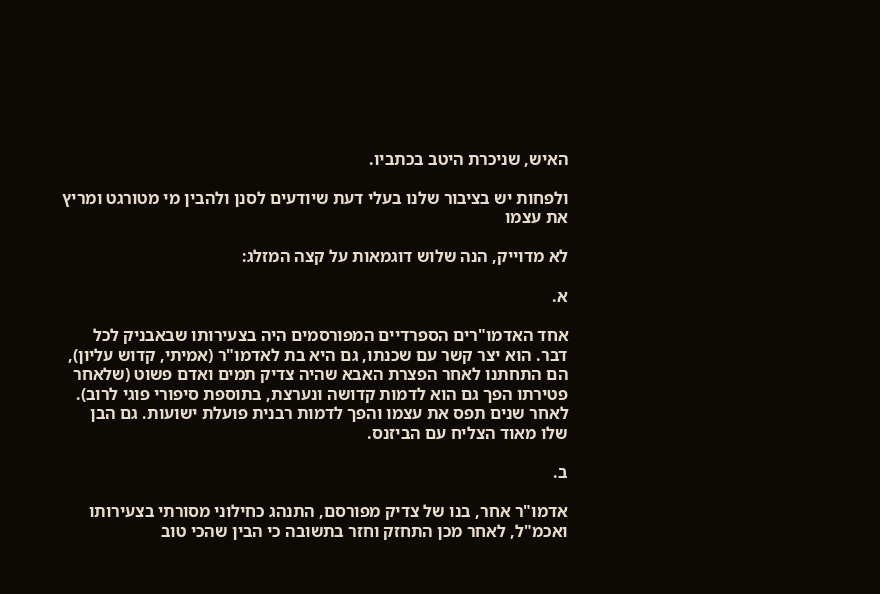האיש, שניכרת היטב בכתביו.

ולפחות יש בציבור שלנו בעלי דעת שיודעים לסנן ולהבין מי מטורגט ומריץ את עצמו

לא מדוייק, הנה שלוש דוגמאות על קצה המזלג:

א.

אחד האדמו"רים הספרדיים המפורסמים היה בצעירותו שבאבניק לכל דבר. הוא יצר קשר עם שכנתו, גם היא בת לאדמו"ר (אמיתי, קדוש עליון), הם התחתנו לאחר הפצרת האבא שהיה צדיק תמים ואדם פשוט (שלאחר פטירתו הפך גם הוא לדמות קדושה ונערצת, בתוספת סיפורי פוגי לרוב). לאחר שנים תפס את עצמו והפך לדמות רבנית פועלת ישועות. גם הבן שלו מאוד הצליח עם הביזנס.

ב.

אדמו"ר אחר, בנו של צדיק מפורסם, התנהג כחילוני מסורתי בצעירותו ואכמ"ל, לאחר מכן התחזק וחזר בתשובה כי הבין שהכי טוב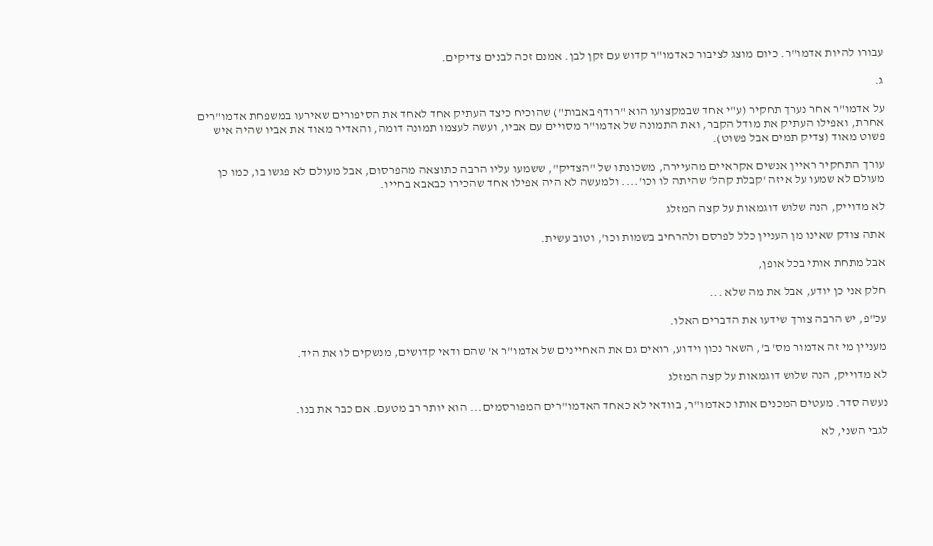עבורו להיות אדמו"ר. כיום מוצג לציבור כאדמו"ר קדוש עם זקן לבן. אמנם זכה לבנים צדיקים.

ג.

על אדמו"ר אחר נערך תחקיר (ע"י אחד שבמקצועו הוא "רודף באבות") שהוכיח כיצד העתיק אחד לאחד את הסיפורים שאירעו במשפחת אדמו"רים אחרת, ואפילו העתיק את מודל הקבר, ואת התמונה של אדמו"ר מסויים עם אביו, ועשה לעצמו תמונה דומה, והאדיר מאוד את אביו שהיה איש פשוט מאוד (צדיק תמים אבל פשוט).

עורך התחקיר ראיין אנשים אקראיים מהעיירה, משכונתו של "הצדיק", ששמעו עליו הרבה כתוצאה מהפרסום, אבל מעולם לא פגשו בו, כמו כן מעולם לא שמעו על איזה 'קבלת קהל' שהיתה לו וכו'.... ולמעשה לא היה אפילו אחד שהכירו כבאבא בחייו.

לא מדוייק, הנה שלוש דוגמאות על קצה המזלג

אתה צודק שאינו מן העניין כלל לפרסם ולהרחיב בשמות וכו', וטוב עשית.

אבל מתחת אותי בכל אופן,

חלק אני כן יודע, אבל את מה שלא ...

עכ"פ, יש הרבה צורך שידעו את הדברים האלו.

מעניין מי זה אדמור מס' ב', השאר נכון וידוע, רואים גם את האחיינים של אדמו"ר א' שהם ודאי קדושים, מנשקים לו את היד.

לא מדוייק, הנה שלוש דוגמאות על קצה המזלג

נעשה סדר. מעטים המכנים אותו כאדמו"ר, בוודאי לא כאחד האדמו"רים המפורסמים... הוא יותר רב מטעם. אם כבר את בנו.

לגבי השני, לא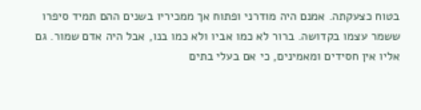בטוח כצעקתה. אמנם היה מודרני ופתוח אך ממכיריו בשנים ההם תמיד סיפרו ששמר עצמו בקדושה. ברור לא כמו אביו ולא כמו בנו, אבל היה אדם שמור. גם אליו אין חסידים ומאמינים, כי אם בעלי בתים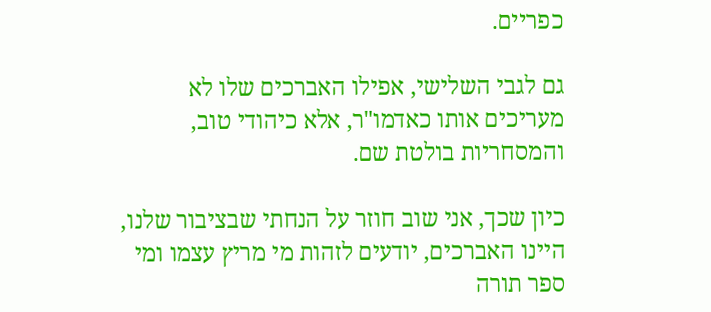כפריים.

גם לגבי השלישי, אפילו האברכים שלו לא מעריכים אותו כאדמו"ר, אלא כיהודי טוב, והמסחריות בולטת שם.

כיון שכך, אני שוב חוזר על הנחתי שבציבור שלנו, היינו האברכים, יודעים לזהות מי מריץ עצמו ומי ספר תורה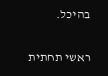בהיכל.

ראשי תחתית